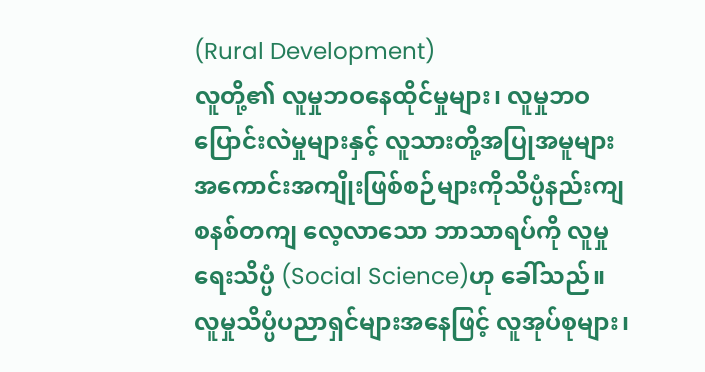(Rural Development)
လူတို့၏ လူမှုဘဝနေထိုင်မှုများ၊ လူမှုဘဝပြောင်းလဲမှုများနှင့် လူသားတို့အပြုအမူများ အကောင်းအကျိုးဖြစ်စဉ်များကိုသိပ္ပံနည်းကျ စနစ်တကျ လေ့လာသော ဘာသာရပ်ကို လူမှုရေးသိပ္ပံ (Social Science)ဟု ခေါ်သည်။
လူမှုသိပ္ပံပညာရှင်များအနေဖြင့် လူအုပ်စုများ၊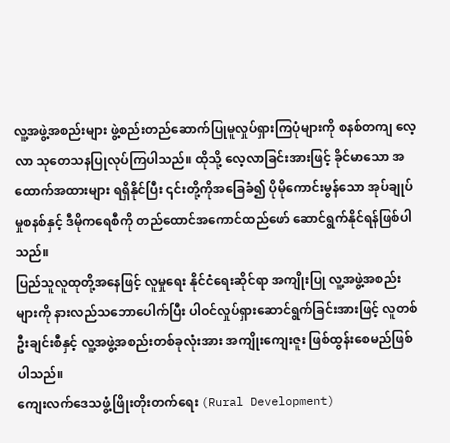လူ့အဖွဲ့အစည်းများ ဖွဲ့စည်းတည်ဆောက်ပြုမူလှုပ်ရှားကြပုံများကို စနစ်တကျ လေ့လာ သုတေသနပြုလုပ်ကြပါသည်။ ထိုသို့ လေ့လာခြင်းအားဖြင့် ခိုင်မာသော အထောက်အထားများ ရရှိနိုင်ပြီး ၎င်းတို့ကိုအခြေခံ၍ ပိုမိုကောင်းမွန်သော အုပ်ချုပ်မှုစနစ်နှင့် ဒီမိုကရေစီကို တည်ထောင်အကောင်ထည်ဖော် ဆောင်ရွက်နိုင်ရန်ဖြစ်ပါသည်။
ပြည်သူလူထုတို့အနေဖြင့် လူမှုရေး နိုင်ငံရေးဆိုင်ရာ အကျိုးပြု လူ့အဖွဲ့အစည်းများကို နားလည်သဘောပေါက်ပြီး ပါဝင်လှုပ်ရှားဆောင်ရွက်ခြင်းအားဖြင့် လူတစ်ဦးချင်းစီနှင့် လူ့အဖွဲ့အစည်းတစ်ခုလုံးအား အကျိုးကျေးဇူး ဖြစ်ထွန်းစေမည်ဖြစ်ပါသည်။
ကျေးလက်ဒေသဖွံ့ဖြိုးတိုးတက်ရေး (Rural Development)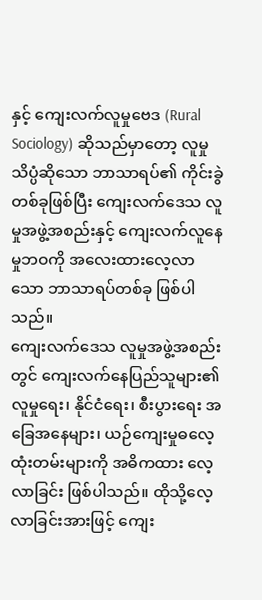နှင့် ကျေးလက်လူမှုဗေဒ (Rural Sociology) ဆိုသည်မှာတော့ လူမှုသိပ္ပံဆိုသော ဘာသာရပ်၏ ကိုင်းခွဲတစ်ခုဖြစ်ပြီး ကျေးလက်ဒေသ လူမှုအဖွဲ့အစည်းနှင့် ကျေးလက်လူနေမှုဘဝကို အလေးထားလေ့လာသော ဘာသာရပ်တစ်ခု ဖြစ်ပါသည်။
ကျေးလက်ဒေသ လူမှုအဖွဲ့အစည်းတွင် ကျေးလက်နေပြည်သူများ၏ လူမှုရေး၊ နိုင်ငံရေး၊ စီးပွားရေး အခြေအနေများ၊ ယဉ်ကျေးမှုဓလေ့ထုံးတမ်းများကို အဓိကထား လေ့လာခြင်း ဖြစ်ပါသည်။ ထိုသို့လေ့လာခြင်းအားဖြင့် ကျေး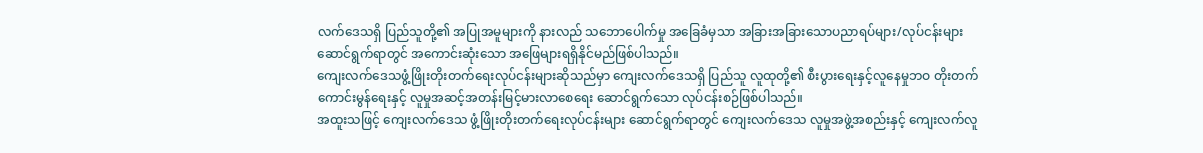လက်ဒေသရှိ ပြည်သူတို့၏ အပြုအမူများကို နားလည် သဘောပေါက်မှု အခြေခံမှသာ အခြားအခြားသောပညာရပ်များ/လုပ်ငန်းများ ဆောင်ရွက်ရာတွင် အကောင်းဆုံးသော အဖြေများရရှိနိုင်မည်ဖြစ်ပါသည်။
ကျေးလက်ဒေသဖွံ့ဖြိုးတိုးတက်ရေးလုပ်ငန်းများဆိုသည်မှာ ကျေးလက်ဒေသရှိ ပြည်သူ လူထုတို့၏ စီးပွားရေးနှင့်လူနေမှုဘဝ တိုးတက်ကောင်းမွန်ရေးနှင့် လူမှုအဆင့်အတန်းမြင့်မားလာစေရေး ဆောင်ရွက်သော လုပ်ငန်းစဉ်ဖြစ်ပါသည်။
အထူးသဖြင့် ကျေးလက်ဒေသ ဖွံ့ဖြိုးတိုးတက်ရေးလုပ်ငန်းများ ဆောင်ရွက်ရာတွင် ကျေးလက်ဒေသ လူမှုအဖွဲ့အစည်းနှင့် ကျေးလက်လူ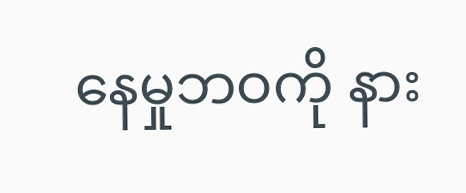နေမှုဘဝကို နား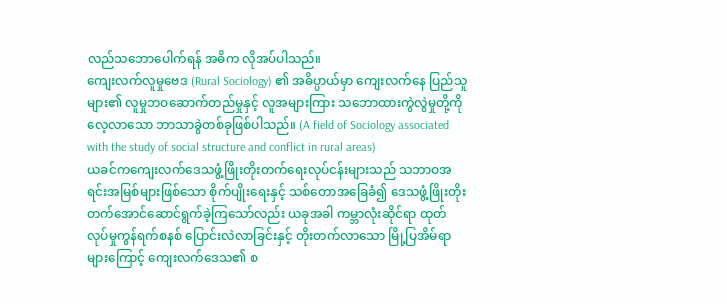လည်သဘောပေါက်ရန် အဓိက လိုအပ်ပါသည်။
ကျေးလက်လူမှုဗေဒ (Rural Sociology) ၏ အဓိပ္ပာယ်မှာ ကျေးလက်နေ ပြည်သူများ၏ လူမှုဘဝဆောက်တည်မှုနှင့် လူအများကြား သဘောထားကွဲလွဲမှုတို့ကို လေ့လာသော ဘာသာခွဲတစ်ခုဖြစ်ပါသည်။ (A field of Sociology associated with the study of social structure and conflict in rural areas)
ယခင်ကကျေးလက်ဒေသဖွံ့ဖြိုးတိုးတက်ရေးလုပ်ငန်းများသည် သဘာဝအရင်းအမြစ်များဖြစ်သော စိုက်ပျိုးရေးနှင့် သစ်တောအခြေခံ၍ ဒေသဖွံ့ဖြိုးတိုးတက်အောင်ဆောင်ရွက်ခဲ့ကြသော်လည်း ယခုအခါ ကမ္ဘာလုံးဆိုင်ရာ ထုတ်လုပ်မှုကွန်ရက်စနစ် ပြောင်းလဲလာခြင်းနှင့် တိုးတက်လာသော မြို့ပြအိမ်ရာများကြောင့် ကျေးလက်ဒေသ၏ စ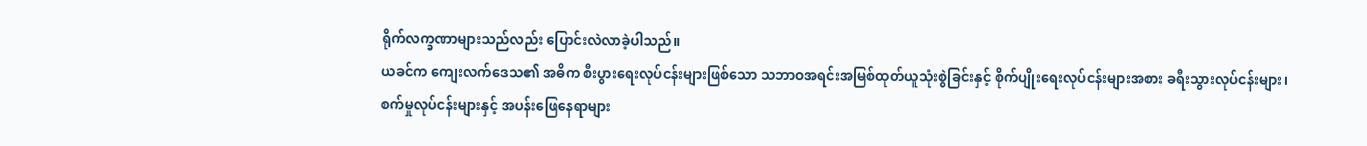ရိုက်လက္ခဏာများသည်လည်း ပြောင်းလဲလာခဲ့ပါသည်။
ယခင်က ကျေးလက်ဒေသ၏ အဓိက စီးပွားရေးလုပ်ငန်းများဖြစ်သော သဘာဝအရင်းအမြစ်ထုတ်ယူသုံးစွဲခြင်းနှင့် စိုက်ပျိုးရေးလုပ်ငန်းများအစား ခရီးသွားလုပ်ငန်းများ၊ စက်မှုလုပ်ငန်းများနှင့် အပန်းဖြေနေရာများ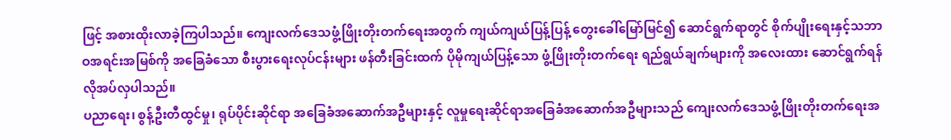ဖြင့် အစားထိုးလာခဲ့ကြပါသည်။ ကျေးလက်ဒေသဖွံ့ဖြိုးတိုးတက်ရေးအတွက် ကျယ်ကျယ်ပြန့်ပြန့် တွေးခေါ်မြော်မြင်၍ ဆောင်ရွက်ရာတွင် စိုက်ပျိုးရေးနှင့်သဘာဝအရင်းအမြစ်ကို အခြေခံသော စီးပွားရေးလုပ်ငန်းများ ဖန်တီးခြင်းထက် ပိုမိုကျယ်ပြန့်သော ဖွံ့ဖြိုးတိုးတက်ရေး ရည်ရွယ်ချက်များကို အလေးထား ဆောင်ရွက်ရန် လိုအပ်လှပါသည်။
ပညာရေး၊ စွန့်ဦးတီထွင်မှု၊ ရုပ်ပိုင်းဆိုင်ရာ အခြေခံအဆောက်အဦများနှင့် လူမှုရေးဆိုင်ရာအခြေခံအဆောက်အဦများသည် ကျေးလက်ဒေသဖွံ့ဖြိုးတိုးတက်ရေးအ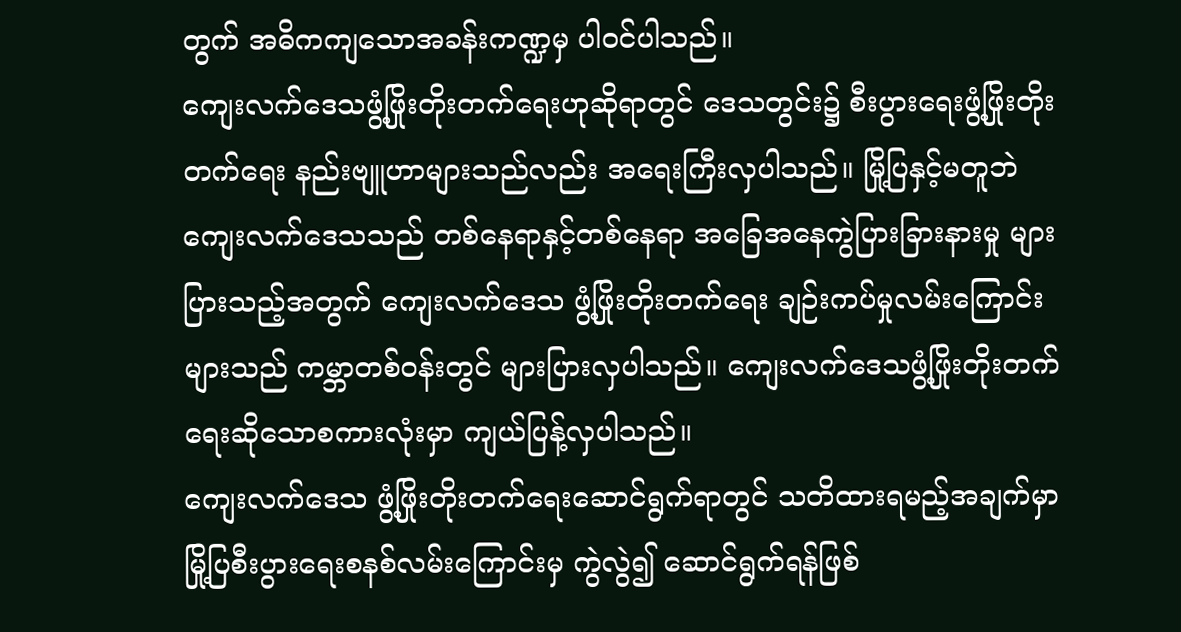တွက် အဓိကကျသောအခန်းကဏ္ဍမှ ပါဝင်ပါသည်။
ကျေးလက်ဒေသဖွံ့ဖြိုးတိုးတက်ရေးဟုဆိုရာတွင် ဒေသတွင်း၌ စီးပွားရေးဖွံ့ဖြိုးတိုးတက်ရေး နည်းဗျူဟာများသည်လည်း အရေးကြီးလှပါသည်။ မြို့ပြနှင့်မတူဘဲ ကျေးလက်ဒေသသည် တစ်နေရာနှင့်တစ်နေရာ အခြေအနေကွဲပြားခြားနားမှု များပြားသည့်အတွက် ကျေးလက်ဒေသ ဖွံ့ဖြိုးတိုးတက်ရေး ချဉ်းကပ်မှုလမ်းကြောင်းများသည် ကမ္ဘာတစ်ဝန်းတွင် များပြားလှပါသည်။ ကျေးလက်ဒေသဖွံ့ဖြိုးတိုးတက်ရေးဆိုသောစကားလုံးမှာ ကျယ်ပြန့်လှပါသည်။
ကျေးလက်ဒေသ ဖွံ့ဖြိုးတိုးတက်ရေးဆောင်ရွက်ရာတွင် သတိထားရမည့်အချက်မှာ မြို့ပြစီးပွားရေးစနစ်လမ်းကြောင်းမှ ကွဲလွဲ၍ ဆောင်ရွက်ရန်ဖြစ်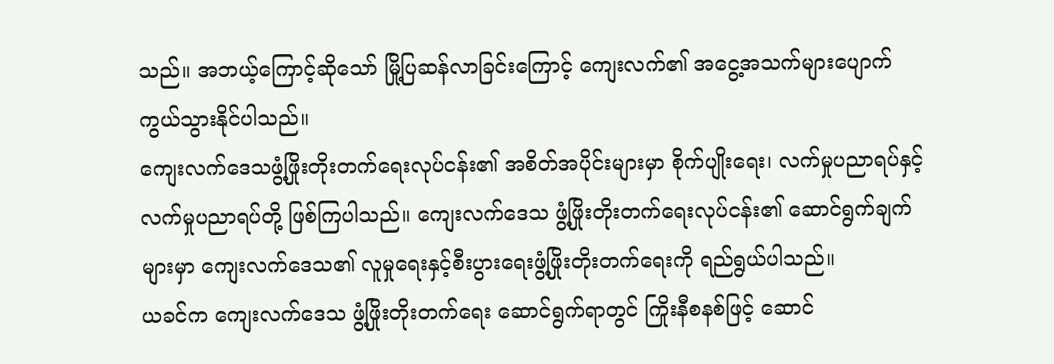သည်။ အဘယ့်ကြောင့်ဆိုသော် မြို့ပြဆန်လာခြင်းကြောင့် ကျေးလက်၏ အငွေ့အသက်များပျောက်ကွယ်သွားနိုင်ပါသည်။
ကျေးလက်ဒေသဖွံ့ဖြိုးတိုးတက်ရေးလုပ်ငန်း၏ အစိတ်အပိုင်းများမှာ စိုက်ပျိုးရေး၊ လက်မှုပညာရပ်နှင့် လက်မှုပညာရပ်တို့ ဖြစ်ကြပါသည်။ ကျေးလက်ဒေသ ဖွံ့ဖြိုးတိုးတက်ရေးလုပ်ငန်း၏ ဆောင်ရွက်ချက်များမှာ ကျေးလက်ဒေသ၏ လူမှုရေးနှင့်စီးပွားရေးဖွံ့ဖြိုးတိုးတက်ရေးကို ရည်ရွယ်ပါသည်။
ယခင်က ကျေးလက်ဒေသ ဖွံ့ဖြိုးတိုးတက်ရေး ဆောင်ရွက်ရာတွင် ကြိုးနီစနစ်ဖြင့် ဆောင်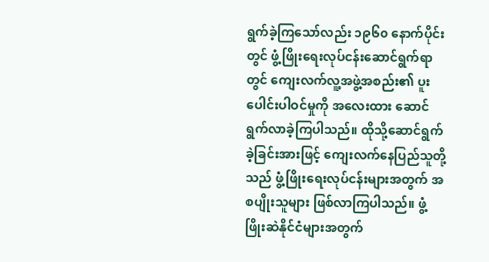ရွက်ခဲ့ကြသော်လည်း ၁၉၆၀ နောက်ပိုင်းတွင် ဖွံ့ဖြိုးရေးလုပ်ငန်းဆောင်ရွက်ရာတွင် ကျေးလက်လူ့အဖွဲ့အစည်း၏ ပူးပေါင်းပါဝင်မှုကို အလေးထား ဆောင်ရွက်လာခဲ့ကြပါသည်။ ထိုသို့ဆောင်ရွက်ခဲ့ခြင်းအားဖြင့် ကျေးလက်နေပြည်သူတို့သည် ဖွံ့ဖြိုးရေးလုပ်ငန်းများအတွက် အစပျိုးသူများ ဖြစ်လာကြပါသည်။ ဖွံ့ဖြိုးဆဲနိုင်ငံများအတွက်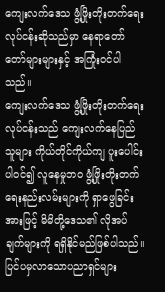ကျေးလက်ဒေသ ဖွံ့ဖြိုးတိုးတက်ရေး လုပ်ငန်းဆိုသည်မှာ နေရာတော်တော်များများနှင့် အကြုံးဝင်ပါသည်။
ကျေးလက်ဒေသ ဖွံ့ဖြိုးတိုးတက်ရေးလုပ်ငန်းသည် ကျေးလက်နေပြည်သူများ ကိုယ်တိုင်ကိုယ်ကျ ပူးပေါင်းပါဝင်၍ လူနေမှုဘဝ ဖွံ့ဖြိုးတိုးတက်ရေးနည်းလမ်းများကို ရှာဖွေခြင်းအားဖြင့် မိမိတို့ဒေသ၏ လိုအပ်ချက်များကို ရရှိနိုင်မည်ဖြစ်ပါသည်။ ပြင်ပမှလာသောပညာရှင်များ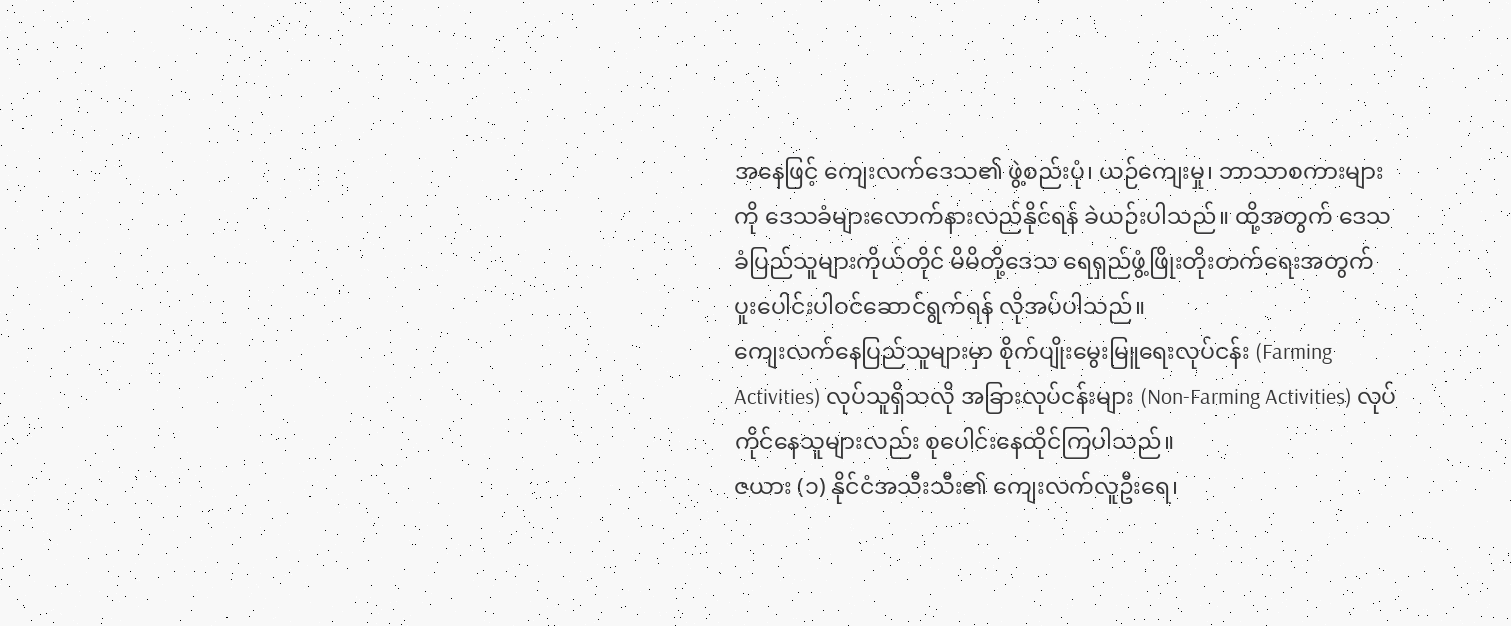အနေဖြင့် ကျေးလက်ဒေသ၏ ဖွဲ့စည်းပုံ၊ ယဉ်ကျေးမှု၊ ဘာသာစကားများကို ဒေသခံများလောက်နားလည်နိုင်ရန် ခဲယဉ်းပါသည်။ ထို့အတွက် ဒေသခံပြည်သူများကိုယ်တိုင် မိမိတို့ဒေသ ရေရှည်ဖွံ့ဖြိုးတိုးတက်ရေးအတွက် ပူးပေါင်းပါဝင်ဆောင်ရွက်ရန် လိုအပ်ပါသည်။
ကျေးလက်နေပြည်သူများမှာ စိုက်ပျိုးမွေးမြူရေးလုပ်ငန်း (Farming Activities) လုပ်သူရှိသလို အခြားလုပ်ငန်းများ (Non-Farming Activities) လုပ်ကိုင်နေသူများလည်း စုပေါင်းနေထိုင်ကြပါသည်။
ဇယား (၁) နိုင်ငံအသီးသီး၏ ကျေးလက်လူဦးရေ၊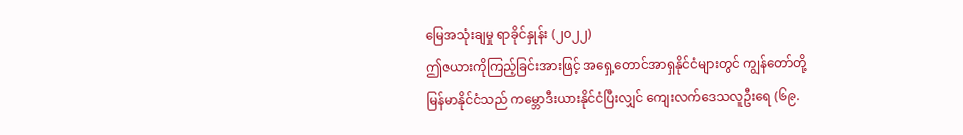မြေအသုံးချမှု ရာခိုင်နှုန်း (၂၀၂၂)
ဤဇယားကိုကြည့်ခြင်းအားဖြင့် အရှေ့တောင်အာရှနိုင်ငံများတွင် ကျွန်တော်တို့မြန်မာနိုင်ငံသည် ကမ္ဘောဒီးယားနိုင်ငံပြီးလျှင် ကျေးလက်ဒေသလူဦးရေ (၆၉.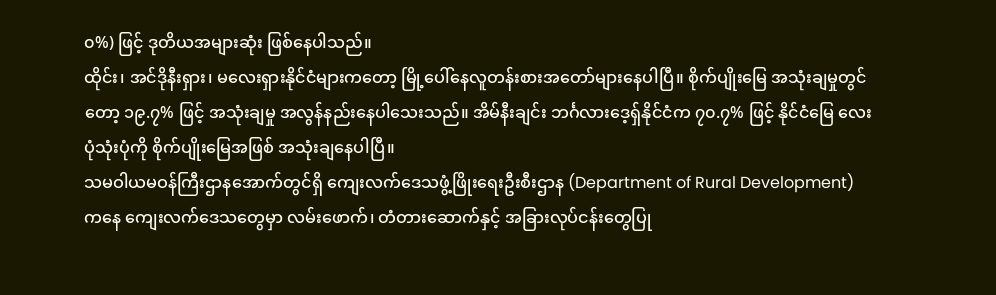၀%) ဖြင့် ဒုတိယအများဆုံး ဖြစ်နေပါသည်။
ထိုင်း၊ အင်ဒိုနီးရှား၊ မလေးရှားနိုင်ငံများကတော့ မြို့ပေါ်နေလူတန်းစားအတော်များနေပါပြီ။ စိုက်ပျိုးမြေ အသုံးချမှုတွင်တော့ ၁၉.၇% ဖြင့် အသုံးချမှု အလွန်နည်းနေပါသေးသည်။ အိမ်နီးချင်း ဘင်္ဂလားဒေ့ရှ်နိုင်ငံက ၇၀.၇% ဖြင့် နိုင်ငံမြေ လေးပုံသုံးပုံကို စိုက်ပျိုးမြေအဖြစ် အသုံးချနေပါပြီ။
သမဝါယမဝန်ကြီးဌာနအောက်တွင်ရှိ ကျေးလက်ဒေသဖွံ့ဖြိုးရေးဦးစီးဌာန (Department of Rural Development) ကနေ ကျေးလက်ဒေသတွေမှာ လမ်းဖောက်၊ တံတားဆောက်နှင့် အခြားလုပ်ငန်းတွေပြု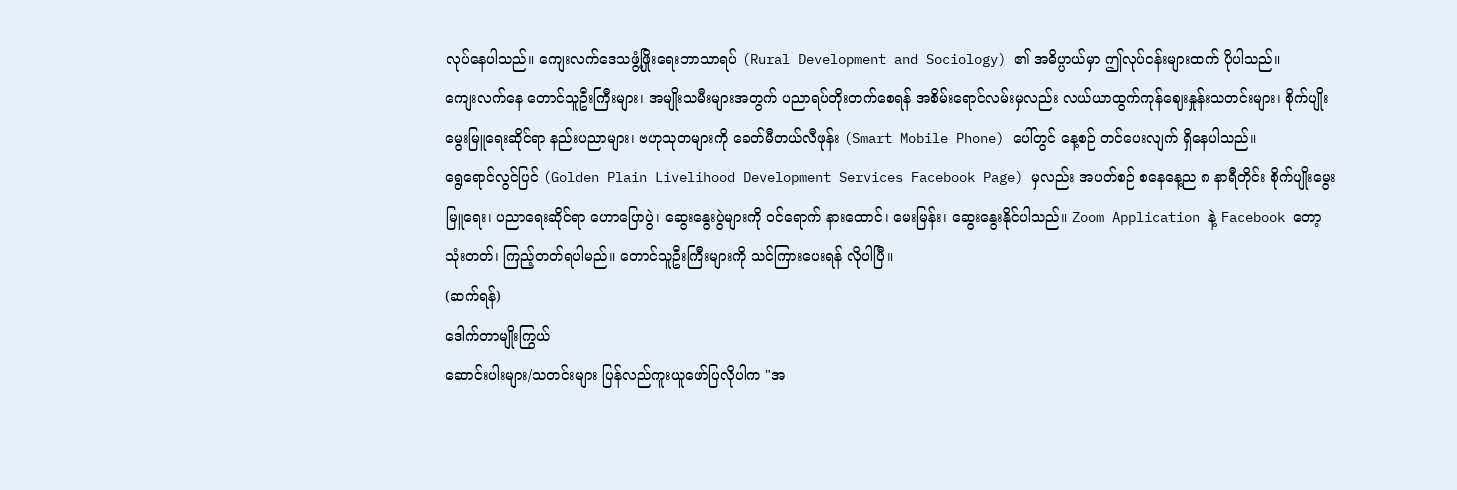လုပ်နေပါသည်။ ကျေးလက်ဒေသဖွံ့ဖြိုးရေးဘာသာရပ် (Rural Development and Sociology) ၏ အဓိပ္ပာယ်မှာ ဤလုပ်ငန်းများထက် ပိုပါသည်။
ကျေးလက်နေ တောင်သူဦးကြီးများ၊ အမျိုးသမီးများအတွက် ပညာရပ်တိုးတက်စေရန် အစိမ်းရောင်လမ်းမှလည်း လယ်ယာထွက်ကုန်ဈေးနှုန်းသတင်းများ၊ စိုက်ပျိုးမွေးမြူရေးဆိုင်ရာ နည်းပညာများ၊ ဗဟုသုတများကို ခေတ်မီတယ်လီဖုန်း (Smart Mobile Phone) ပေါ်တွင် နေ့စဉ် တင်ပေးလျက် ရှိနေပါသည်။
ရွေရောင်လွင်ပြင် (Golden Plain Livelihood Development Services Facebook Page) မှလည်း အပတ်စဉ် စနေနေ့ည ၈ နာရီတိုင်း စိုက်ပျိုးမွေးမြူရေး၊ ပညာရေးဆိုင်ရာ ဟောပြောပွဲ၊ ဆွေးနွေးပွဲများကို ဝင်ရောက် နားထောင်၊ မေးမြန်း၊ ဆွေးနွေးနိုင်ပါသည်။ Zoom Application နဲ့ Facebook တော့ သုံးတတ်၊ ကြည့်တတ်ရပါမည်။ တောင်သူဦးကြီးများကို သင်ကြားပေးရန် လိုပါပြီ။
(ဆက်ရန်)
ဒေါက်တာမျိုးကြွယ်
ဆောင်းပါးများ/သတင်းများ ပြန်လည်ကူးယူဖော်ပြလိုပါက "အ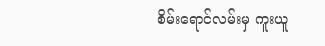စိမ်းရောင်လမ်းမှ ကူးယူ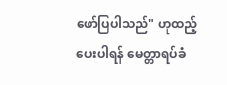ဖော်ပြပါသည်" ဟုထည့်ပေးပါရန် မေတ္တာရပ်ခံ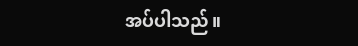အပ်ပါသည်။